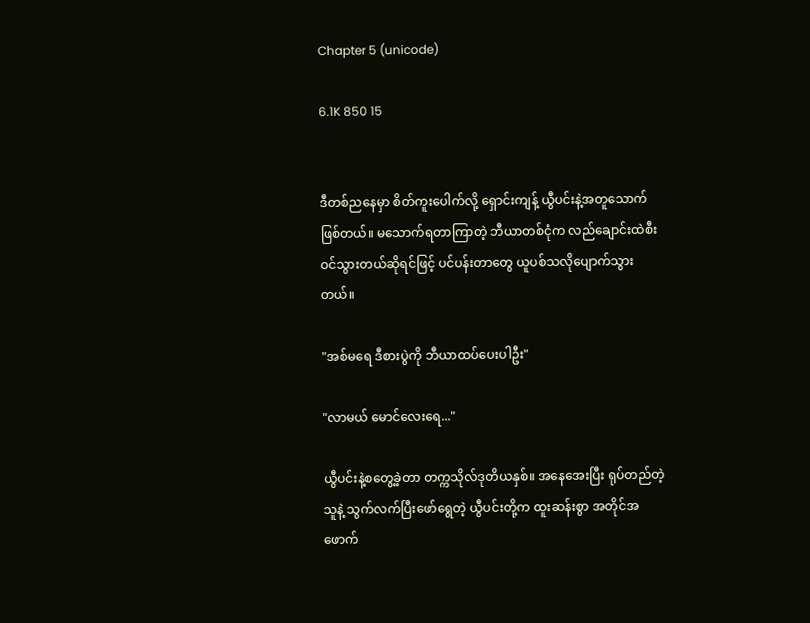Chapter 5 (unicode)

6.1K 850 15


ဒီတစ်ညနေမှာ စိတ်ကူးပေါက်လို့ ရှောင်းကျန့် ယွီပင်းနဲ့အတူသောက်ဖြစ်တယ်။ မသောက်ရတာကြာတဲ့ ဘီယာတစ်ငုံက လည်ချောင်းထဲစီးဝင်သွားတယ်ဆိုရင်ဖြင့် ပင်ပန်းတာတွေ ယူပစ်သလိုပျောက်သွားတယ်။

"အစ်မရေ ဒီစားပွဲကို ဘီယာထပ်ပေးပါဦး"

"လာမယ် မောင်လေးရေ..."

ယွီပင်းနဲ့စတွေ့ခဲ့တာ တက္ကသိုလ်ဒုတိယနှစ်။ အနေအေးပြီး ရုပ်တည်တဲ့သူနဲ့ သွက်လက်ပြီးဖော်ရွေတဲ့ ယွီပင်းတို့က ထူးဆန်းစွာ အတိုင်အဖောက်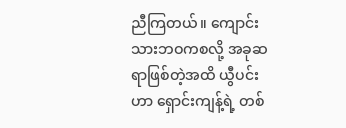ညီကြတယ်။ ကျောင်းသားဘဝကစလို့ အခုဆရာဖြစ်တဲ့အထိ ယွီပင်းဟာ ရှောင်းကျန့်ရဲ့ တစ်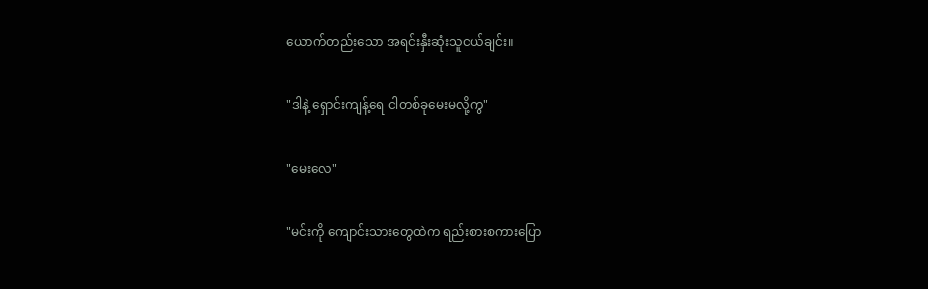ယောက်တည်းသော အရင်းနှီးဆုံးသူငယ်ချင်း။

"ဒါနဲ့ ရှောင်းကျန့်ရေ ငါတစ်ခုမေးမလို့ကွ"

"မေးလေ"

"မင်းကို ကျောင်းသားတွေထဲက ရည်းစားစကားပြော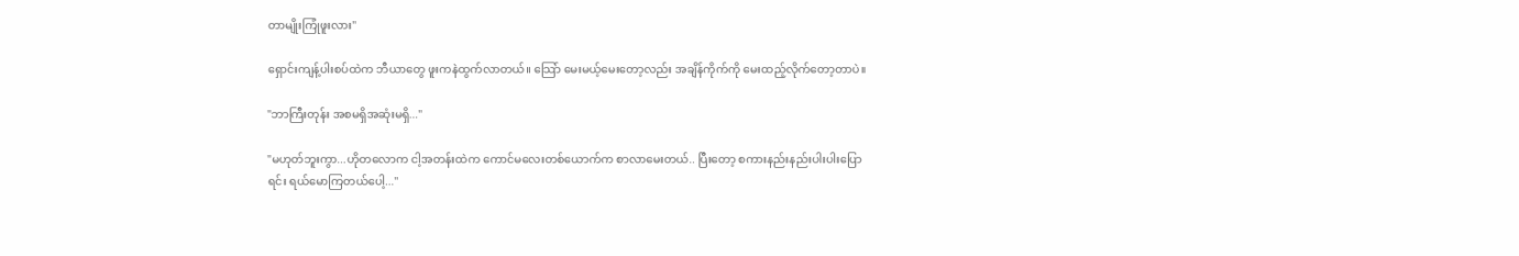တာမျိုးကြုံဖူးလား"

ရှောင်းကျန့်ပါးစပ်ထဲက ဘီယာတွေ ဖူးကနဲထွက်လာတယ်။ သြော် မေးမယ့်မေးတော့လည်း အချိန်ကိုက်ကို မေးထည့်လိုက်တော့တာပဲ။

"ဘာကြီးတုန်း အစမရှိအဆုံးမရှိ..."

"မဟုတ်ဘူးကွာ...ဟိုတလောက ငါ့အတန်းထဲက ကောင်မလေးတစ်ယောက်က စာလာမေးတယ်.. ပြီးတော့ စကားနည်းနည်းပါးပါးပြောရင်း ရယ်မောကြတယ်ပေါ့..."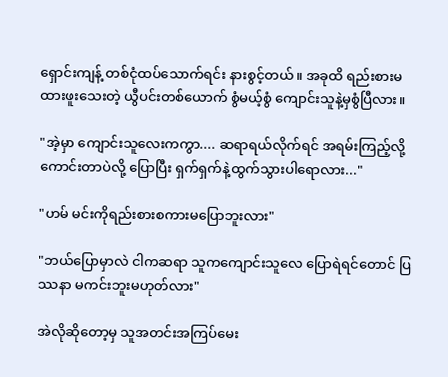ရှောင်းကျန့် တစ်ငုံထပ်သောက်ရင်း နားစွင့်တယ်။ အခုထိ ရည်းစားမထားဖူးသေးတဲ့ ယွီပင်းတစ်ယောက် စွံမယ့်စွံ ကျောင်းသူနဲ့မှစွံပြီလား။

"အဲ့မှာ ကျောင်းသူလေးကကွာ.... ဆရာရယ်လိုက်ရင် အရမ်းကြည့်လို့ကောင်းတာပဲလို့ ပြောပြီး ရှက်ရှက်နဲ့ထွက်သွားပါရောလား..."

"ဟမ် မင်းကိုရည်းစားစကားမပြောဘူးလား"

"ဘယ်ပြောမှာလဲ ငါကဆရာ သူကကျောင်းသူလေ ပြောရဲရင်တောင် ပြဿနာ မကင်းဘူးမဟုတ်လား"

အဲလိုဆိုတော့မှ သူအတင်းအကြပ်မေး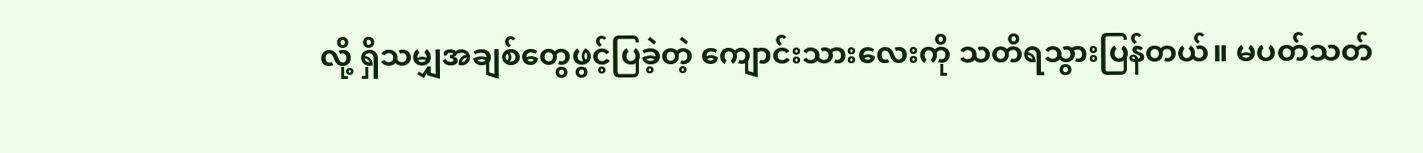လို့ ရှိသမျှအချစ်တွေဖွင့်ပြခဲ့တဲ့ ကျောင်းသားလေးကို သတိရသွားပြန်တယ်။ မပတ်သတ်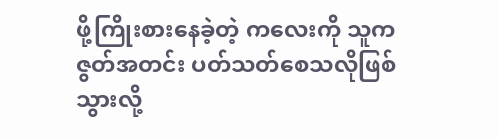ဖို့ကြိုးစားနေခဲ့တဲ့ ကလေးကို သူက ဇွတ်အတင်း ပတ်သတ်စေသလိုဖြစ်သွားလို့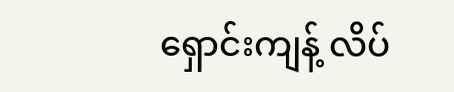ရှောင်းကျန့် လိပ်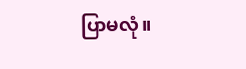ပြာမလုံ။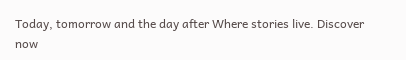Today, tomorrow and the day after Where stories live. Discover now